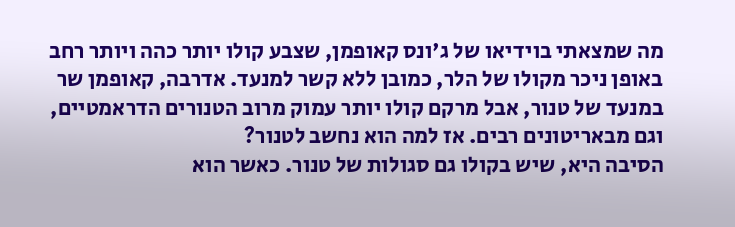מה שמצאתי בוידיאו של ג'ונס קאופמן, שצבע קולו יותר כהה ויותר רחב באופן ניכר מקולו של הלר, כמובן ללא קשר למנעד. אדרבה, קאופמן שר במנעד של טנור, אבל מרקם קולו יותר עמוק מרוב הטנורים הדראמטיים, וגם מבאריטונים רבים. אז למה הוא נחשב לטנור?
הסיבה היא, שיש בקולו גם סגולות של טנור. כאשר הוא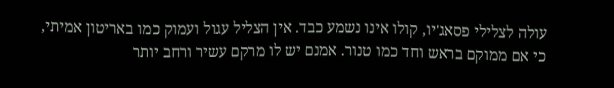עולה לצלילי פסאג'יו, קולו אינו נשמע כבד. אין הצליל עגול ועמוק כמו באריטון אמיתי, כי אם ממוקם בראש וחד כמו טנור. אמנם יש לו מרקם עשיר ורחב יותר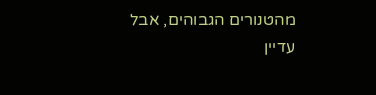מהטנורים הגבוהים, אבל עדיין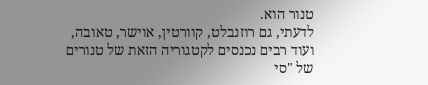טנור הוא.
לדעתי, גם רוזנבלט, קוורטין, אוישר, טאובה, ועוד רבים נכנסים לקטגוריה הזאת של טנורים של "סי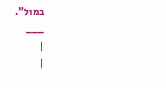במול".
___
|
|